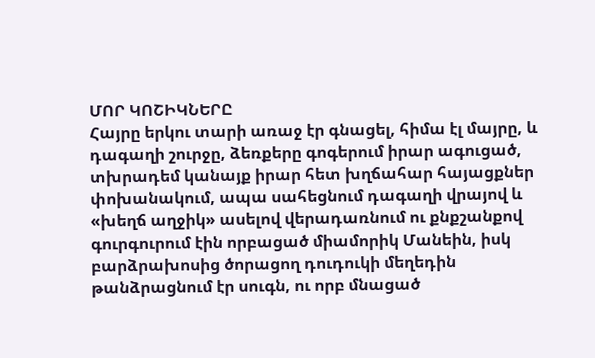ՄՈՐ ԿՈՇԻԿՆԵՐԸ
Հայրը երկու տարի առաջ էր գնացել, հիմա էլ մայրը, և դագաղի շուրջը, ձեռքերը գոգերում իրար ագուցած, տխրադեմ կանայք իրար հետ խղճահար հայացքներ փոխանակում, ապա սահեցնում դագաղի վրայով և «խեղճ աղջիկ» ասելով վերադառնում ու քնքշանքով գուրգուրում էին որբացած միամորիկ Մանեին, իսկ բարձրախոսից ծորացող դուդուկի մեղեդին թանձրացնում էր սուգն, ու որբ մնացած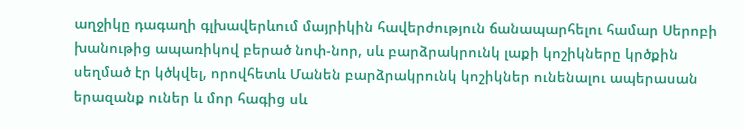աղջիկը դագաղի գլխավերևում մայրիկին հավերժություն ճանապարհելու համար Սերոբի խանութից ապառիկով բերած նոփ-նոր, սև բարձրակրունկ լաքի կոշիկները կրծքին սեղմած էր կծկվել, որովհետև Մանեն բարձրակրունկ կոշիկներ ունենալու ապերասան երազանք ուներ և մոր հագից սև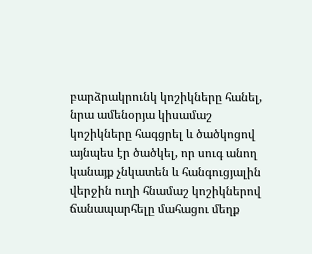բարձրակրունկ կոշիկները հանել, նրա ամենօրյա կիսամաշ կոշիկները հագցրել և ծածկոցով այնպես էր ծածկել, որ սուգ անող կանայք չնկատեն և հանգուցյալին վերջին ուղի հնամաշ կոշիկներով ճանապարհելը մահացու մեղք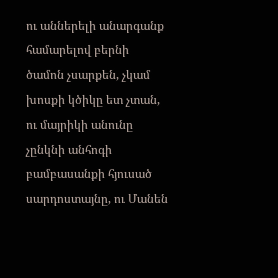ու աններելի անարգանք համարելով բերնի ծամոն չսարքեն, չկամ խոսքի կծիկը ետ չտան, ու մայրիկի անունը չընկնի անհոգի բամբասանքի հյուսած սարդոստայնը, ու Մանեն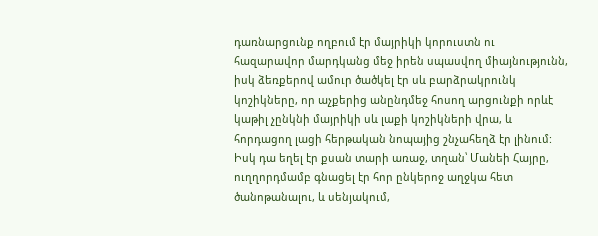դառնարցունք ողբում էր մայրիկի կորուստն ու հազարավոր մարդկանց մեջ իրեն սպասվող միայնությունն, իսկ ձեռքերով ամուր ծածկել էր սև բարձրակրունկ կոշիկները, որ աչքերից անընդմեջ հոսող արցունքի որևէ կաթիլ չընկնի մայրիկի սև լաքի կոշիկների վրա, և հորդացող լացի հերթական նոպայից շնչահեղձ էր լինում:
Իսկ դա եղել էր քսան տարի առաջ, տղան՝ Մանեի Հայրը, ուղղորդմամբ գնացել էր հոր ընկերոջ աղջկա հետ ծանոթանալու, և սենյակում,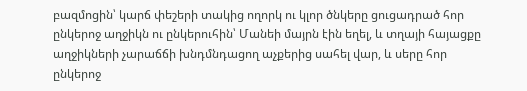բազմոցին՝ կարճ փեշերի տակից ողորկ ու կլոր ծնկերը ցուցադրած հոր ընկերոջ աղջիկն ու ընկերուհին՝ Մանեի մայրն էին եղել, և տղայի հայացքը աղջիկների չարաճճի խնդմնդացող աչքերից սահել վար, և սերը հոր ընկերոջ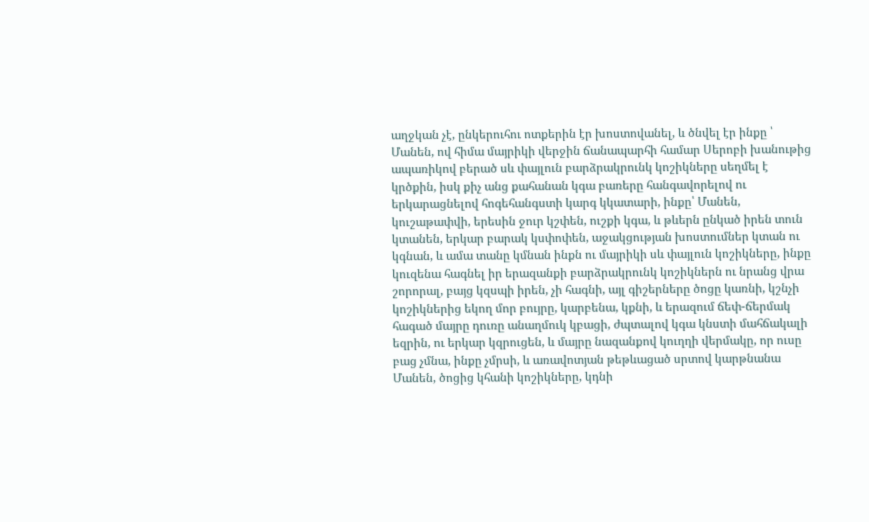աղջկան չէ, ընկերուհու ոտքերին էր խոստովանել, և ծնվել էր ինքը ՝ Մանեն, ով հիմա մայրիկի վերջին ճանապարհի համար Սերոբի խանութից ապառիկով բերած սև փայլուն բարձրակրունկ կոշիկները սեղմել է կրծքին, իսկ քիչ անց քահանան կգա բառերը հանգավորելով ու երկարացնելով հոգեհանգստի կարգ կկատարի, ինքը՝ Մանեն, կուշաթափվի, երեսին ջուր կշփեն, ուշքի կգա, և թևերն ընկած իրեն տուն կտանեն, երկար բարակ կսփոփեն, աջակցության խոստումներ կտան ու կգնան, և ամա տանը կմնան ինքն ու մայրիկի սև փայլուն կոշիկները, ինքը կուզենա հագնել իր երազանքի բարձրակրունկ կոշիկներն ու նրանց վրա շորորալ, բայց կզսպի իրեն, չի հագնի, այլ գիշերները ծոցը կառնի, կշնչի կոշիկներից եկող մոր բույրը, կարբենա, կքնի, և երազում ճեփ-ճերմակ հագած մայրը դուռը անաղմուկ կբացի, ժպտալով կգա կնստի մահճակալի եզրին, ու երկար կզրուցեն, և մայրը նազանքով կուղղի վերմակը, որ ուսը բաց չմնա, ինքը չմրսի, և առավոտյան թեթևացած սրտով կարթնանա Մանեն, ծոցից կհանի կոշիկները, կդնի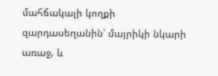մահճակալի կողքի զարդասեղանին՝ մայրիկի նկարի առաջ, և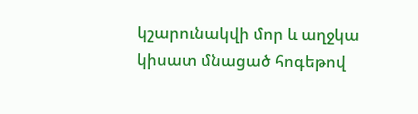կշարունակվի մոր և աղջկա կիսատ մնացած հոգեթով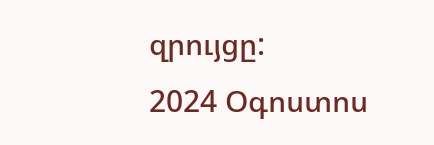զրույցը:
2024 Օգոստոս